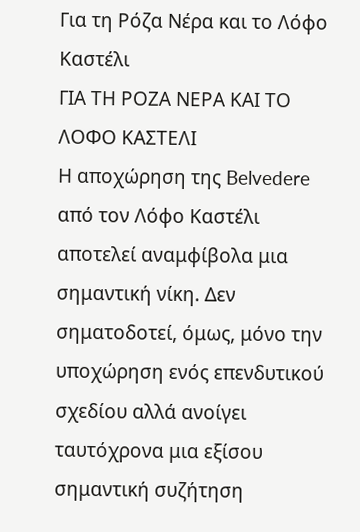Για τη Ρόζα Νέρα και το Λόφο Καστέλι
ΓΙΑ ΤΗ ΡΟΖΑ ΝΕΡΑ ΚΑΙ ΤΟ ΛΟΦΟ ΚΑΣΤΕΛΙ
Η αποχώρηση της Belvedere από τον Λόφο Καστέλι αποτελεί αναμφίβολα μια σημαντική νίκη. Δεν σηματοδοτεί, όμως, μόνο την υποχώρηση ενός επενδυτικού σχεδίου αλλά ανοίγει ταυτόχρονα μια εξίσου σημαντική συζήτηση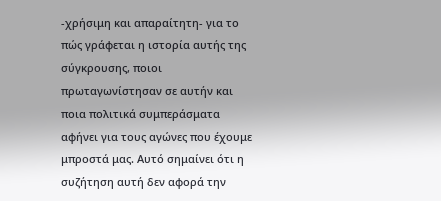-χρήσιμη και απαραίτητη- για το πώς γράφεται η ιστορία αυτής της σύγκρουσης, ποιοι πρωταγωνίστησαν σε αυτήν και ποια πολιτικά συμπεράσματα αφήνει για τους αγώνες που έχουμε μπροστά μας. Αυτό σημαίνει ότι η συζήτηση αυτή δεν αφορά την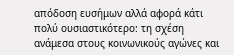απόδοση ευσήμων αλλά αφορά κάτι πολύ ουσιαστικότερο: τη σχέση ανάμεσα στους κοινωνικούς αγώνες και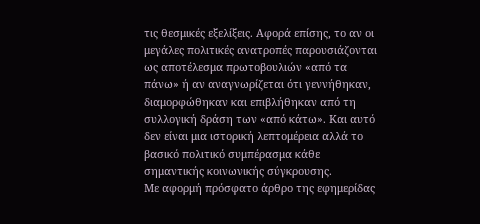τις θεσμικές εξελίξεις. Αφορά επίσης, το αν οι μεγάλες πολιτικές ανατροπές παρουσιάζονται ως αποτέλεσμα πρωτοβουλιών «από τα πάνω» ή αν αναγνωρίζεται ότι γεννήθηκαν, διαμορφώθηκαν και επιβλήθηκαν από τη συλλογική δράση των «από κάτω». Και αυτό δεν είναι μια ιστορική λεπτομέρεια αλλά το βασικό πολιτικό συμπέρασμα κάθε σημαντικής κοινωνικής σύγκρουσης.
Με αφορμή πρόσφατο άρθρο της εφημερίδας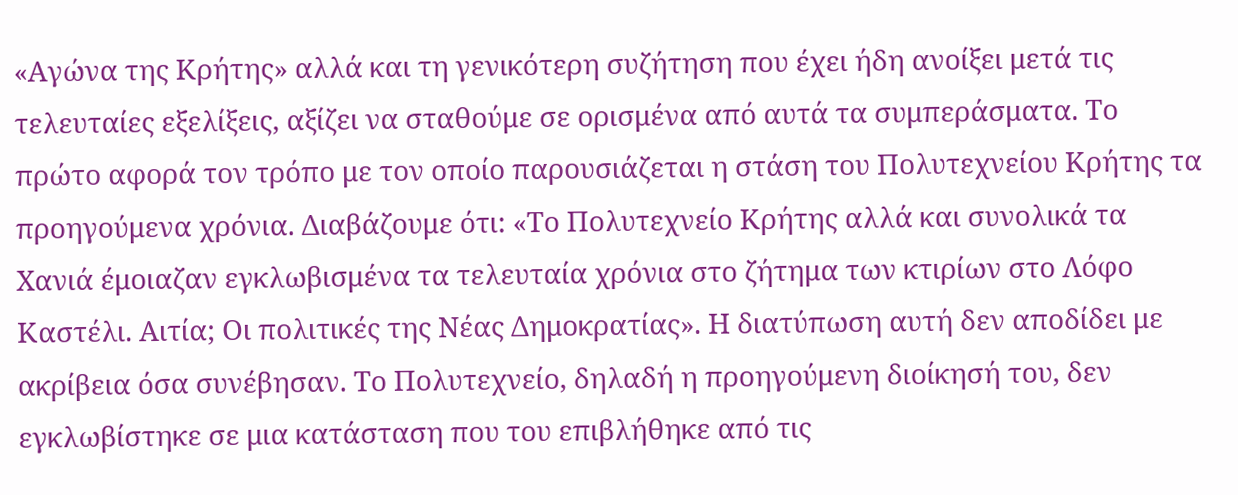«Αγώνα της Κρήτης» αλλά και τη γενικότερη συζήτηση που έχει ήδη ανοίξει μετά τις τελευταίες εξελίξεις, αξίζει να σταθούμε σε ορισμένα από αυτά τα συμπεράσματα. Το πρώτο αφορά τον τρόπο με τον οποίο παρουσιάζεται η στάση του Πολυτεχνείου Κρήτης τα προηγούμενα χρόνια. Διαβάζουμε ότι: «Το Πολυτεχνείο Κρήτης αλλά και συνολικά τα Χανιά έμοιαζαν εγκλωβισμένα τα τελευταία χρόνια στο ζήτημα των κτιρίων στο Λόφο Καστέλι. Αιτία; Οι πολιτικές της Νέας Δημοκρατίας». Η διατύπωση αυτή δεν αποδίδει με ακρίβεια όσα συνέβησαν. Το Πολυτεχνείο, δηλαδή η προηγούμενη διοίκησή του, δεν εγκλωβίστηκε σε μια κατάσταση που του επιβλήθηκε από τις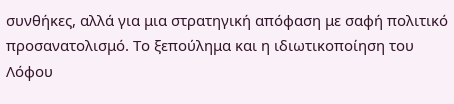συνθήκες, αλλά για μια στρατηγική απόφαση με σαφή πολιτικό προσανατολισμό. Το ξεπούλημα και η ιδιωτικοποίηση του Λόφου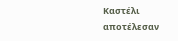Καστέλι αποτέλεσαν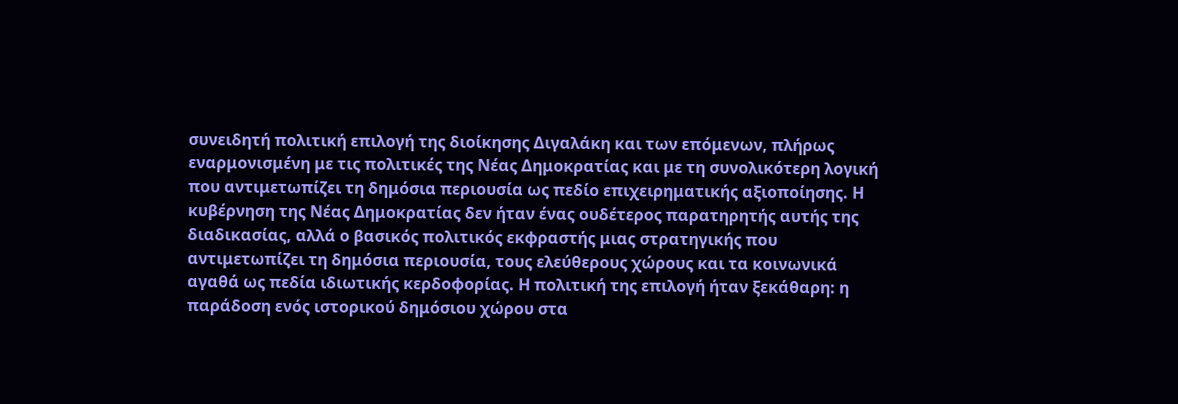συνειδητή πολιτική επιλογή της διοίκησης Διγαλάκη και των επόμενων, πλήρως εναρμονισμένη με τις πολιτικές της Νέας Δημοκρατίας και με τη συνολικότερη λογική που αντιμετωπίζει τη δημόσια περιουσία ως πεδίο επιχειρηματικής αξιοποίησης. Η κυβέρνηση της Νέας Δημοκρατίας δεν ήταν ένας ουδέτερος παρατηρητής αυτής της διαδικασίας, αλλά ο βασικός πολιτικός εκφραστής μιας στρατηγικής που αντιμετωπίζει τη δημόσια περιουσία, τους ελεύθερους χώρους και τα κοινωνικά αγαθά ως πεδία ιδιωτικής κερδοφορίας. Η πολιτική της επιλογή ήταν ξεκάθαρη: η παράδοση ενός ιστορικού δημόσιου χώρου στα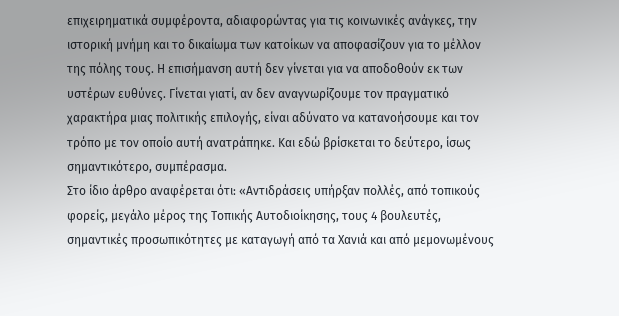επιχειρηματικά συμφέροντα, αδιαφορώντας για τις κοινωνικές ανάγκες, την ιστορική μνήμη και το δικαίωμα των κατοίκων να αποφασίζουν για το μέλλον της πόλης τους. Η επισήμανση αυτή δεν γίνεται για να αποδοθούν εκ των υστέρων ευθύνες. Γίνεται γιατί, αν δεν αναγνωρίζουμε τον πραγματικό χαρακτήρα μιας πολιτικής επιλογής, είναι αδύνατο να κατανοήσουμε και τον τρόπο με τον οποίο αυτή ανατράπηκε. Και εδώ βρίσκεται το δεύτερο, ίσως σημαντικότερο, συμπέρασμα.
Στο ίδιο άρθρο αναφέρεται ότι: «Αντιδράσεις υπήρξαν πολλές, από τοπικούς φορείς, μεγάλο μέρος της Τοπικής Αυτοδιοίκησης, τους 4 βουλευτές, σημαντικές προσωπικότητες με καταγωγή από τα Χανιά και από μεμονωμένους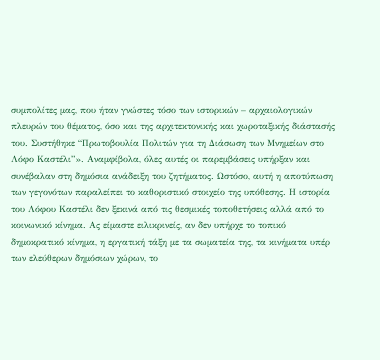συμπολίτες μας, που ήταν γνώστες τόσο των ιστορικών – αρχαιολογικών πλευρών του θέματος, όσο και της αρχιτεκτονικής και χωροταξικής διάστασής του. Συστήθηκε “Πρωτοβουλία Πολιτών για τη Διάσωση των Μνημείων στο Λόφο Καστέλι”». Αναμφίβολα, όλες αυτές οι παρεμβάσεις υπήρξαν και συνέβαλαν στη δημόσια ανάδειξη του ζητήματος. Ωστόσο, αυτή η αποτύπωση των γεγονότων παραλείπει το καθοριστικό στοιχείο της υπόθεσης. Η ιστορία του Λόφου Καστέλι δεν ξεκινά από τις θεσμικές τοποθετήσεις αλλά από το κοινωνικό κίνημα. Ας είμαστε ειλικρινείς, αν δεν υπήρχε το τοπικό δημοκρατικό κίνημα, η εργατική τάξη με τα σωματεία της, τα κινήματα υπέρ των ελεύθερων δημόσιων χώρων, το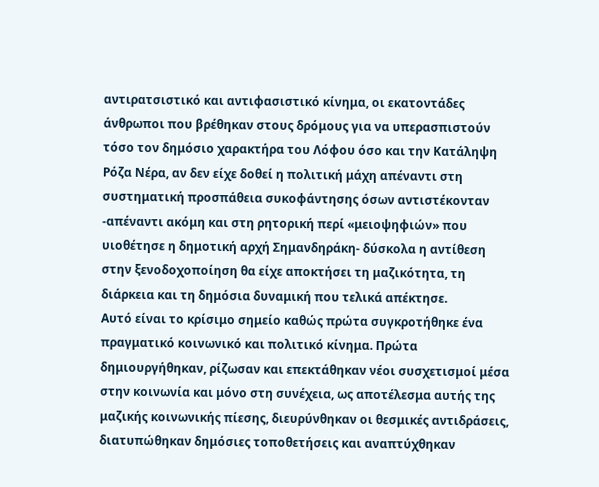αντιρατσιστικό και αντιφασιστικό κίνημα, οι εκατοντάδες άνθρωποι που βρέθηκαν στους δρόμους για να υπερασπιστούν τόσο τον δημόσιο χαρακτήρα του Λόφου όσο και την Κατάληψη Ρόζα Νέρα, αν δεν είχε δοθεί η πολιτική μάχη απέναντι στη συστηματική προσπάθεια συκοφάντησης όσων αντιστέκονταν -απέναντι ακόμη και στη ρητορική περί «μειοψηφιών» που υιοθέτησε η δημοτική αρχή Σημανδηράκη- δύσκολα η αντίθεση στην ξενοδοχοποίηση θα είχε αποκτήσει τη μαζικότητα, τη διάρκεια και τη δημόσια δυναμική που τελικά απέκτησε.
Αυτό είναι το κρίσιμο σημείο καθώς πρώτα συγκροτήθηκε ένα πραγματικό κοινωνικό και πολιτικό κίνημα. Πρώτα δημιουργήθηκαν, ρίζωσαν και επεκτάθηκαν νέοι συσχετισμοί μέσα στην κοινωνία και μόνο στη συνέχεια, ως αποτέλεσμα αυτής της μαζικής κοινωνικής πίεσης, διευρύνθηκαν οι θεσμικές αντιδράσεις, διατυπώθηκαν δημόσιες τοποθετήσεις και αναπτύχθηκαν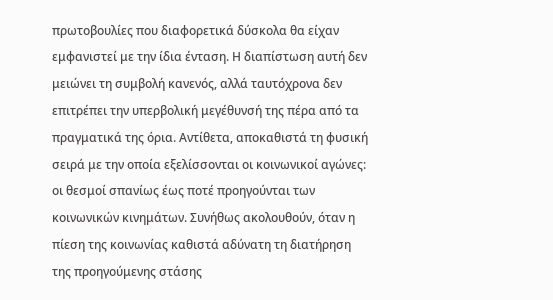πρωτοβουλίες που διαφορετικά δύσκολα θα είχαν εμφανιστεί με την ίδια ένταση. Η διαπίστωση αυτή δεν μειώνει τη συμβολή κανενός, αλλά ταυτόχρονα δεν επιτρέπει την υπερβολική μεγέθυνσή της πέρα από τα πραγματικά της όρια. Αντίθετα, αποκαθιστά τη φυσική σειρά με την οποία εξελίσσονται οι κοινωνικοί αγώνες: οι θεσμοί σπανίως έως ποτέ προηγούνται των κοινωνικών κινημάτων. Συνήθως ακολουθούν, όταν η πίεση της κοινωνίας καθιστά αδύνατη τη διατήρηση της προηγούμενης στάσης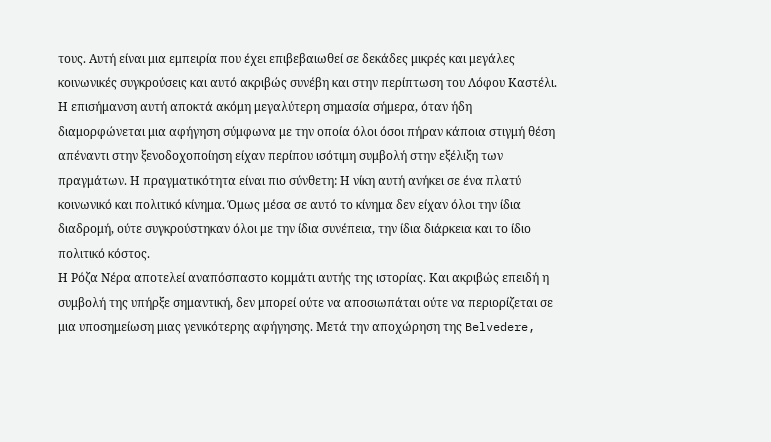τους. Αυτή είναι μια εμπειρία που έχει επιβεβαιωθεί σε δεκάδες μικρές και μεγάλες κοινωνικές συγκρούσεις και αυτό ακριβώς συνέβη και στην περίπτωση του Λόφου Καστέλι. Η επισήμανση αυτή αποκτά ακόμη μεγαλύτερη σημασία σήμερα, όταν ήδη διαμορφώνεται μια αφήγηση σύμφωνα με την οποία όλοι όσοι πήραν κάποια στιγμή θέση απέναντι στην ξενοδοχοποίηση είχαν περίπου ισότιμη συμβολή στην εξέλιξη των πραγμάτων. Η πραγματικότητα είναι πιο σύνθετη: Η νίκη αυτή ανήκει σε ένα πλατύ κοινωνικό και πολιτικό κίνημα. Όμως μέσα σε αυτό το κίνημα δεν είχαν όλοι την ίδια διαδρομή, ούτε συγκρούστηκαν όλοι με την ίδια συνέπεια, την ίδια διάρκεια και το ίδιο πολιτικό κόστος.
Η Ρόζα Νέρα αποτελεί αναπόσπαστο κομμάτι αυτής της ιστορίας. Και ακριβώς επειδή η συμβολή της υπήρξε σημαντική, δεν μπορεί ούτε να αποσιωπάται ούτε να περιορίζεται σε μια υποσημείωση μιας γενικότερης αφήγησης. Μετά την αποχώρηση της Belvedere,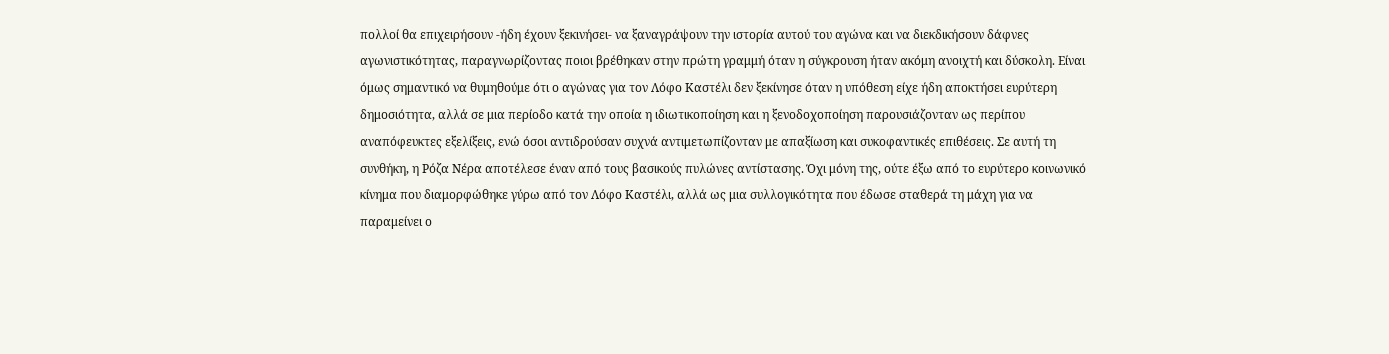πολλοί θα επιχειρήσουν -ήδη έχουν ξεκινήσει- να ξαναγράψουν την ιστορία αυτού του αγώνα και να διεκδικήσουν δάφνες αγωνιστικότητας, παραγνωρίζοντας ποιοι βρέθηκαν στην πρώτη γραμμή όταν η σύγκρουση ήταν ακόμη ανοιχτή και δύσκολη. Είναι όμως σημαντικό να θυμηθούμε ότι ο αγώνας για τον Λόφο Καστέλι δεν ξεκίνησε όταν η υπόθεση είχε ήδη αποκτήσει ευρύτερη δημοσιότητα, αλλά σε μια περίοδο κατά την οποία η ιδιωτικοποίηση και η ξενοδοχοποίηση παρουσιάζονταν ως περίπου αναπόφευκτες εξελίξεις, ενώ όσοι αντιδρούσαν συχνά αντιμετωπίζονταν με απαξίωση και συκοφαντικές επιθέσεις. Σε αυτή τη συνθήκη, η Ρόζα Νέρα αποτέλεσε έναν από τους βασικούς πυλώνες αντίστασης. Όχι μόνη της, ούτε έξω από το ευρύτερο κοινωνικό κίνημα που διαμορφώθηκε γύρω από τον Λόφο Καστέλι, αλλά ως μια συλλογικότητα που έδωσε σταθερά τη μάχη για να παραμείνει ο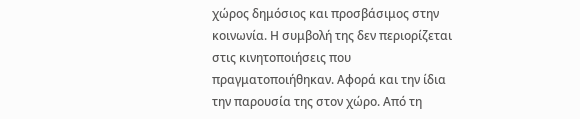χώρος δημόσιος και προσβάσιμος στην κοινωνία. Η συμβολή της δεν περιορίζεται στις κινητοποιήσεις που πραγματοποιήθηκαν. Αφορά και την ίδια την παρουσία της στον χώρο. Από τη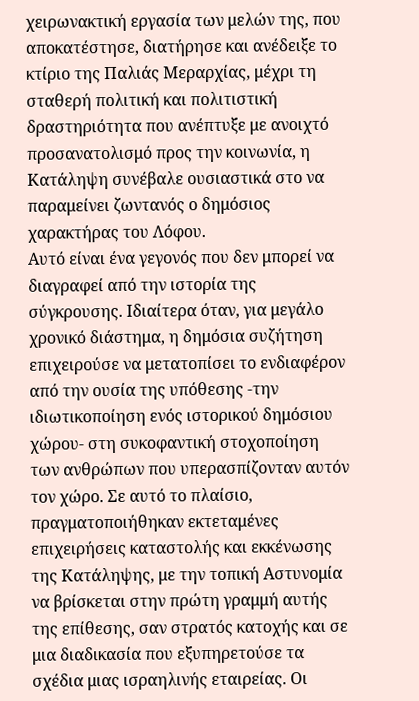χειρωνακτική εργασία των μελών της, που αποκατέστησε, διατήρησε και ανέδειξε το κτίριο της Παλιάς Μεραρχίας, μέχρι τη σταθερή πολιτική και πολιτιστική δραστηριότητα που ανέπτυξε με ανοιχτό προσανατολισμό προς την κοινωνία, η Κατάληψη συνέβαλε ουσιαστικά στο να παραμείνει ζωντανός ο δημόσιος χαρακτήρας του Λόφου.
Αυτό είναι ένα γεγονός που δεν μπορεί να διαγραφεί από την ιστορία της σύγκρουσης. Ιδιαίτερα όταν, για μεγάλο χρονικό διάστημα, η δημόσια συζήτηση επιχειρούσε να μετατοπίσει το ενδιαφέρον από την ουσία της υπόθεσης -την ιδιωτικοποίηση ενός ιστορικού δημόσιου χώρου- στη συκοφαντική στοχοποίηση των ανθρώπων που υπερασπίζονταν αυτόν τον χώρο. Σε αυτό το πλαίσιο, πραγματοποιήθηκαν εκτεταμένες επιχειρήσεις καταστολής και εκκένωσης της Κατάληψης, με την τοπική Αστυνομία να βρίσκεται στην πρώτη γραμμή αυτής της επίθεσης, σαν στρατός κατοχής και σε μια διαδικασία που εξυπηρετούσε τα σχέδια μιας ισραηλινής εταιρείας. Οι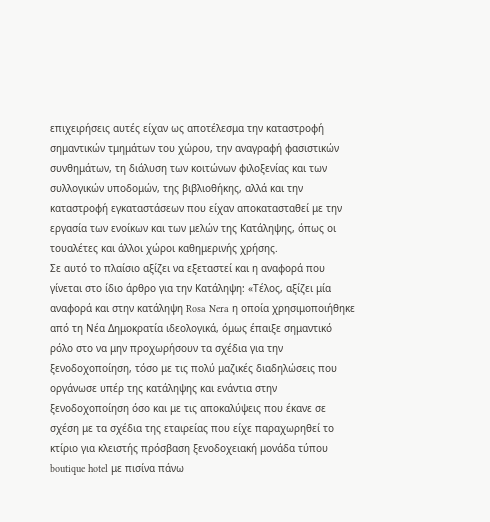επιχειρήσεις αυτές είχαν ως αποτέλεσμα την καταστροφή σημαντικών τμημάτων του χώρου, την αναγραφή φασιστικών συνθημάτων, τη διάλυση των κοιτώνων φιλοξενίας και των συλλογικών υποδομών, της βιβλιοθήκης, αλλά και την καταστροφή εγκαταστάσεων που είχαν αποκατασταθεί με την εργασία των ενοίκων και των μελών της Κατάληψης, όπως οι τουαλέτες και άλλοι χώροι καθημερινής χρήσης.
Σε αυτό το πλαίσιο αξίζει να εξεταστεί και η αναφορά που γίνεται στο ίδιο άρθρο για την Κατάληψη: «Τέλος, αξίζει μία αναφορά και στην κατάληψη Rosa Nera η οποία χρησιμοποιήθηκε από τη Νέα Δημοκρατία ιδεολογικά, όμως έπαιξε σημαντικό ρόλο στο να μην προχωρήσουν τα σχέδια για την ξενοδοχοποίηση, τόσο με τις πολύ μαζικές διαδηλώσεις που οργάνωσε υπέρ της κατάληψης και ενάντια στην ξενοδοχοποίηση όσο και με τις αποκαλύψεις που έκανε σε σχέση με τα σχέδια της εταιρείας που είχε παραχωρηθεί το κτίριο για κλειστής πρόσβαση ξενοδοχειακή μονάδα τύπου boutique hotel με πισίνα πάνω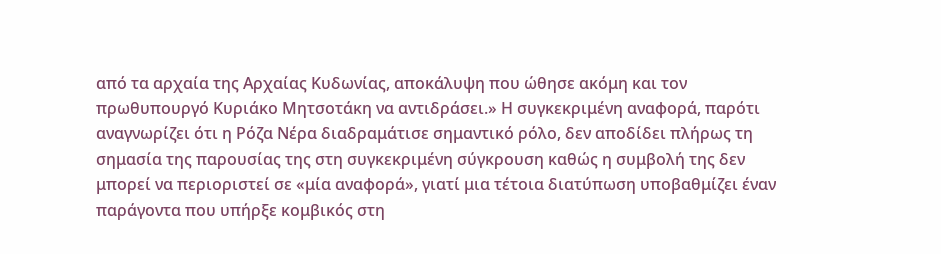από τα αρχαία της Αρχαίας Κυδωνίας, αποκάλυψη που ώθησε ακόμη και τον πρωθυπουργό Κυριάκο Μητσοτάκη να αντιδράσει.» Η συγκεκριμένη αναφορά, παρότι αναγνωρίζει ότι η Ρόζα Νέρα διαδραμάτισε σημαντικό ρόλο, δεν αποδίδει πλήρως τη σημασία της παρουσίας της στη συγκεκριμένη σύγκρουση καθώς η συμβολή της δεν μπορεί να περιοριστεί σε «μία αναφορά», γιατί μια τέτοια διατύπωση υποβαθμίζει έναν παράγοντα που υπήρξε κομβικός στη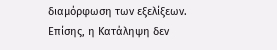διαμόρφωση των εξελίξεων. Επίσης, η Κατάληψη δεν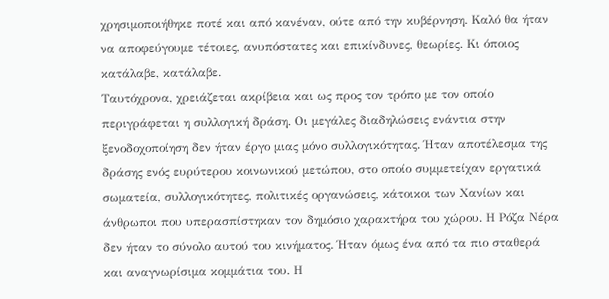χρησιμοποιήθηκε ποτέ και από κανέναν, ούτε από την κυβέρνηση. Καλό θα ήταν να αποφεύγουμε τέτοιες, ανυπόστατες και επικίνδυνες, θεωρίες. Κι όποιος κατάλαβε, κατάλαβε.
Ταυτόχρονα, χρειάζεται ακρίβεια και ως προς τον τρόπο με τον οποίο περιγράφεται η συλλογική δράση. Οι μεγάλες διαδηλώσεις ενάντια στην ξενοδοχοποίηση δεν ήταν έργο μιας μόνο συλλογικότητας. Ήταν αποτέλεσμα της δράσης ενός ευρύτερου κοινωνικού μετώπου, στο οποίο συμμετείχαν εργατικά σωματεία, συλλογικότητες, πολιτικές οργανώσεις, κάτοικοι των Χανίων και άνθρωποι που υπερασπίστηκαν τον δημόσιο χαρακτήρα του χώρου. Η Ρόζα Νέρα δεν ήταν το σύνολο αυτού του κινήματος. Ήταν όμως ένα από τα πιο σταθερά και αναγνωρίσιμα κομμάτια του. Η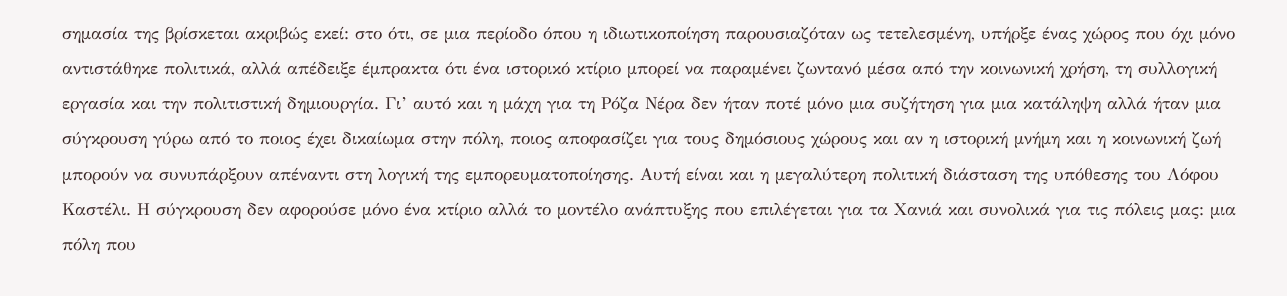σημασία της βρίσκεται ακριβώς εκεί: στο ότι, σε μια περίοδο όπου η ιδιωτικοποίηση παρουσιαζόταν ως τετελεσμένη, υπήρξε ένας χώρος που όχι μόνο αντιστάθηκε πολιτικά, αλλά απέδειξε έμπρακτα ότι ένα ιστορικό κτίριο μπορεί να παραμένει ζωντανό μέσα από την κοινωνική χρήση, τη συλλογική εργασία και την πολιτιστική δημιουργία. Γι’ αυτό και η μάχη για τη Ρόζα Νέρα δεν ήταν ποτέ μόνο μια συζήτηση για μια κατάληψη αλλά ήταν μια σύγκρουση γύρω από το ποιος έχει δικαίωμα στην πόλη, ποιος αποφασίζει για τους δημόσιους χώρους και αν η ιστορική μνήμη και η κοινωνική ζωή μπορούν να συνυπάρξουν απέναντι στη λογική της εμπορευματοποίησης. Αυτή είναι και η μεγαλύτερη πολιτική διάσταση της υπόθεσης του Λόφου Καστέλι. Η σύγκρουση δεν αφορούσε μόνο ένα κτίριο αλλά το μοντέλο ανάπτυξης που επιλέγεται για τα Χανιά και συνολικά για τις πόλεις μας: μια πόλη που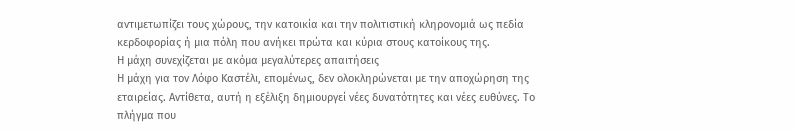αντιμετωπίζει τους χώρους, την κατοικία και την πολιτιστική κληρονομιά ως πεδία κερδοφορίας ή μια πόλη που ανήκει πρώτα και κύρια στους κατοίκους της.
Η μάχη συνεχίζεται με ακόμα μεγαλύτερες απαιτήσεις
Η μάχη για τον Λόφο Καστέλι, επομένως, δεν ολοκληρώνεται με την αποχώρηση της εταιρείας. Αντίθετα, αυτή η εξέλιξη δημιουργεί νέες δυνατότητες και νέες ευθύνες. Το πλήγμα που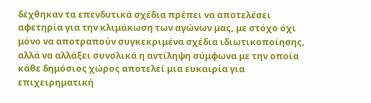δέχθηκαν τα επενδυτικά σχέδια πρέπει να αποτελέσει αφετηρία για την κλιμάκωση των αγώνων μας, με στόχο όχι μόνο να αποτραπούν συγκεκριμένα σχέδια ιδιωτικοποίησης, αλλά να αλλάξει συνολικά η αντίληψη σύμφωνα με την οποία κάθε δημόσιος χώρος αποτελεί μια ευκαιρία για επιχειρηματική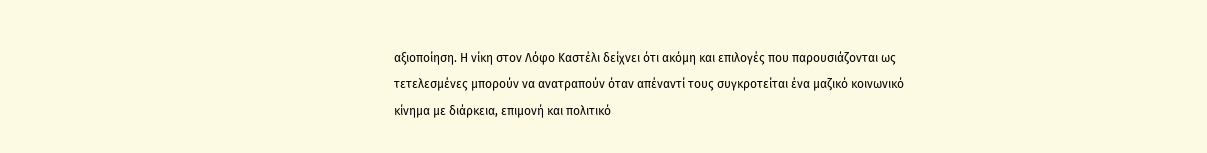αξιοποίηση. Η νίκη στον Λόφο Καστέλι δείχνει ότι ακόμη και επιλογές που παρουσιάζονται ως τετελεσμένες μπορούν να ανατραπούν όταν απέναντί τους συγκροτείται ένα μαζικό κοινωνικό κίνημα με διάρκεια, επιμονή και πολιτικό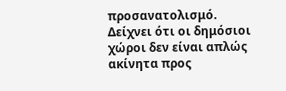προσανατολισμό. Δείχνει ότι οι δημόσιοι χώροι δεν είναι απλώς ακίνητα προς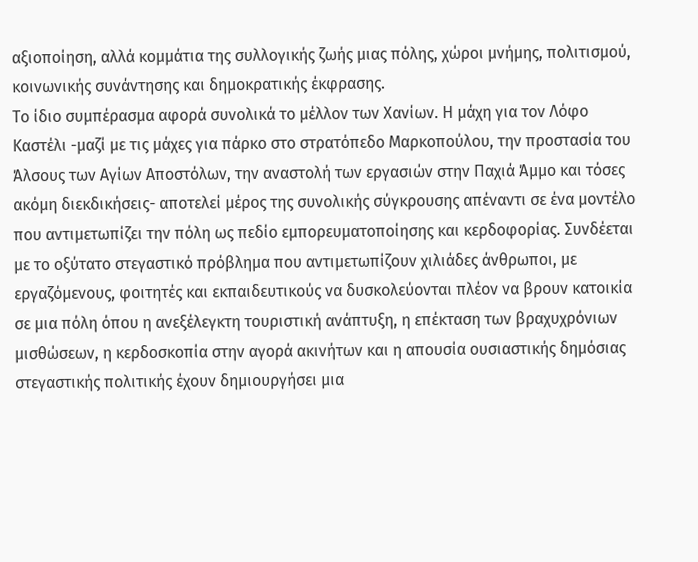αξιοποίηση, αλλά κομμάτια της συλλογικής ζωής μιας πόλης, χώροι μνήμης, πολιτισμού, κοινωνικής συνάντησης και δημοκρατικής έκφρασης.
Το ίδιο συμπέρασμα αφορά συνολικά το μέλλον των Χανίων. Η μάχη για τον Λόφο Καστέλι -μαζί με τις μάχες για πάρκο στο στρατόπεδο Μαρκοπούλου, την προστασία του Άλσους των Αγίων Αποστόλων, την αναστολή των εργασιών στην Παχιά Άμμο και τόσες ακόμη διεκδικήσεις- αποτελεί μέρος της συνολικής σύγκρουσης απέναντι σε ένα μοντέλο που αντιμετωπίζει την πόλη ως πεδίο εμπορευματοποίησης και κερδοφορίας. Συνδέεται με το οξύτατο στεγαστικό πρόβλημα που αντιμετωπίζουν χιλιάδες άνθρωποι, με εργαζόμενους, φοιτητές και εκπαιδευτικούς να δυσκολεύονται πλέον να βρουν κατοικία σε μια πόλη όπου η ανεξέλεγκτη τουριστική ανάπτυξη, η επέκταση των βραχυχρόνιων μισθώσεων, η κερδοσκοπία στην αγορά ακινήτων και η απουσία ουσιαστικής δημόσιας στεγαστικής πολιτικής έχουν δημιουργήσει μια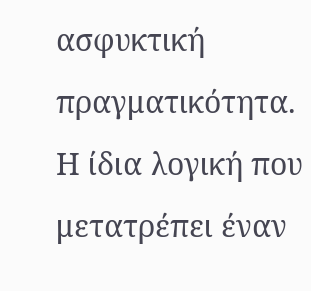ασφυκτική πραγματικότητα.
Η ίδια λογική που μετατρέπει έναν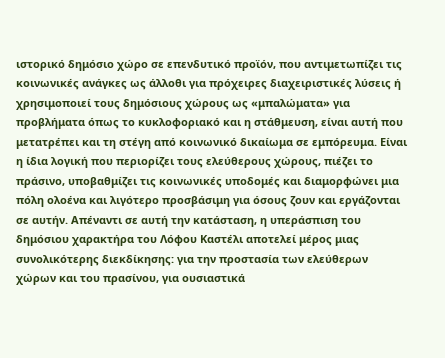ιστορικό δημόσιο χώρο σε επενδυτικό προϊόν, που αντιμετωπίζει τις κοινωνικές ανάγκες ως άλλοθι για πρόχειρες διαχειριστικές λύσεις ή χρησιμοποιεί τους δημόσιους χώρους ως «μπαλώματα» για προβλήματα όπως το κυκλοφοριακό και η στάθμευση, είναι αυτή που μετατρέπει και τη στέγη από κοινωνικό δικαίωμα σε εμπόρευμα. Είναι η ίδια λογική που περιορίζει τους ελεύθερους χώρους, πιέζει το πράσινο, υποβαθμίζει τις κοινωνικές υποδομές και διαμορφώνει μια πόλη ολοένα και λιγότερο προσβάσιμη για όσους ζουν και εργάζονται σε αυτήν. Απέναντι σε αυτή την κατάσταση, η υπεράσπιση του δημόσιου χαρακτήρα του Λόφου Καστέλι αποτελεί μέρος μιας συνολικότερης διεκδίκησης: για την προστασία των ελεύθερων χώρων και του πρασίνου, για ουσιαστικά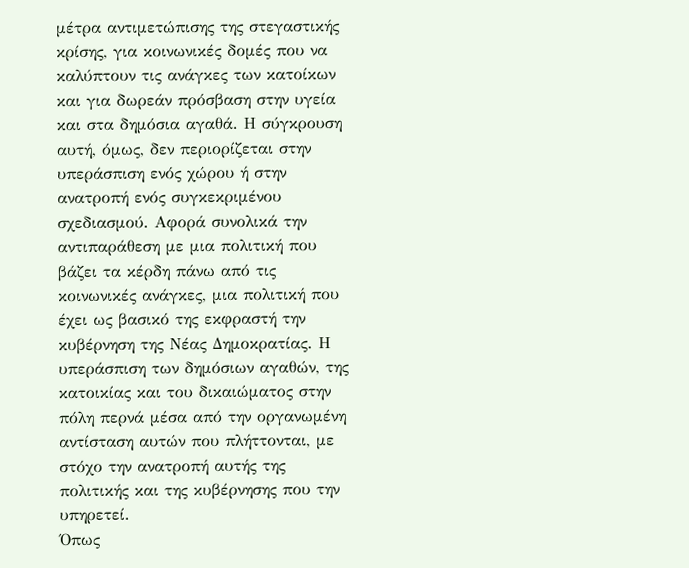μέτρα αντιμετώπισης της στεγαστικής κρίσης, για κοινωνικές δομές που να καλύπτουν τις ανάγκες των κατοίκων και για δωρεάν πρόσβαση στην υγεία και στα δημόσια αγαθά. Η σύγκρουση αυτή, όμως, δεν περιορίζεται στην υπεράσπιση ενός χώρου ή στην ανατροπή ενός συγκεκριμένου σχεδιασμού. Αφορά συνολικά την αντιπαράθεση με μια πολιτική που βάζει τα κέρδη πάνω από τις κοινωνικές ανάγκες, μια πολιτική που έχει ως βασικό της εκφραστή την κυβέρνηση της Νέας Δημοκρατίας. Η υπεράσπιση των δημόσιων αγαθών, της κατοικίας και του δικαιώματος στην πόλη περνά μέσα από την οργανωμένη αντίσταση αυτών που πλήττονται, με στόχο την ανατροπή αυτής της πολιτικής και της κυβέρνησης που την υπηρετεί.
Όπως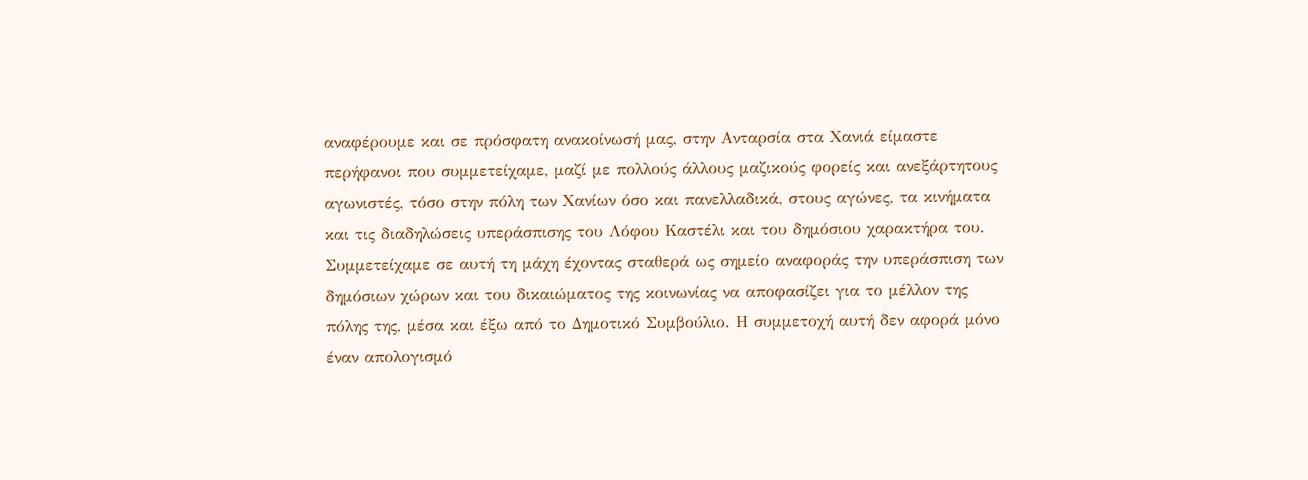αναφέρουμε και σε πρόσφατη ανακοίνωσή μας, στην Ανταρσία στα Χανιά είμαστε περήφανοι που συμμετείχαμε, μαζί με πολλούς άλλους μαζικούς φορείς και ανεξάρτητους αγωνιστές, τόσο στην πόλη των Χανίων όσο και πανελλαδικά, στους αγώνες, τα κινήματα και τις διαδηλώσεις υπεράσπισης του Λόφου Καστέλι και του δημόσιου χαρακτήρα του. Συμμετείχαμε σε αυτή τη μάχη έχοντας σταθερά ως σημείο αναφοράς την υπεράσπιση των δημόσιων χώρων και του δικαιώματος της κοινωνίας να αποφασίζει για το μέλλον της πόλης της, μέσα και έξω από το Δημοτικό Συμβούλιο. Η συμμετοχή αυτή δεν αφορά μόνο έναν απολογισμό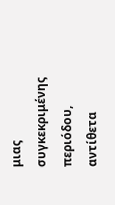μιας συγκεκριμένης περιόδου, αντίθετα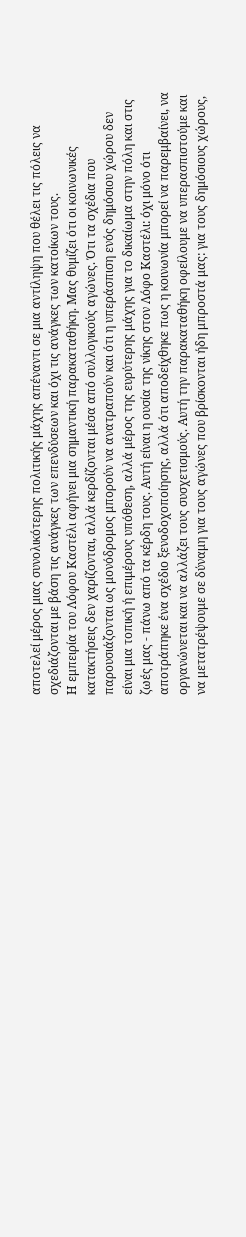αποτελεί μέρος μιας συνολικότερης πολιτικής μάχης απέναντι σε μια αντίληψη που θέλει τις πόλεις να σχεδιάζονται με βάση τις ανάγκες των επενδύσεων και όχι τις ανάγκες των κατοίκων τους.
Η εμπειρία του Λόφου Καστέλι αφήνει μια σημαντική παρακαταθήκη. Μας θυμίζει ότι οι κοινωνικές κατακτήσεις δεν χαρίζονται, αλλά κερδίζονται μέσα από συλλογικούς αγώνες. Ότι τα σχέδια που παρουσιάζονται ως μονόδρομος μπορούν να ανατραπούν και ότι η υπεράσπιση ενός δημόσιου χώρου δεν είναι μια τοπική ή επιμέρους υπόθεση, αλλά μέρος της ευρύτερης μάχης για το δικαίωμα στην πόλη και στις ζωές μας - πάνω από τα κέρδη τους. Αυτή είναι η ουσία της νίκης στον Λόφο Καστέλι: όχι μόνο ότι αποτράπηκε ένα σχέδιο ξενοδοχοποίησης, αλλά ότι αποδείχθηκε πως η κοινωνία μπορεί να παρεμβαίνει, να οργανώνεται και να αλλάζει τους συσχετισμούς. Αυτή την παρακαταθήκη οφείλουμε να υπερασπιστούμε και να μετατρέψουμε σε δύναμη για τους αγώνες που βρίσκονται ήδη μπροστά μας: για τους δημόσιους χώρους,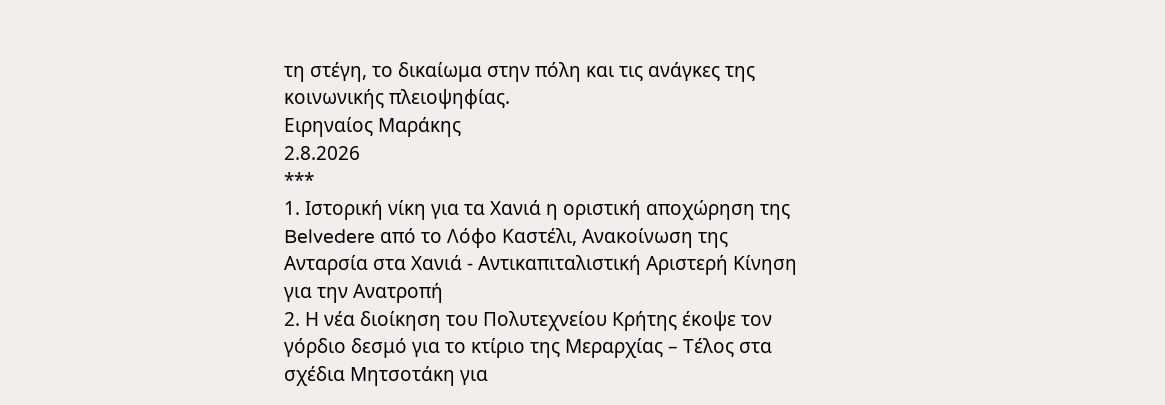τη στέγη, το δικαίωμα στην πόλη και τις ανάγκες της κοινωνικής πλειοψηφίας.
Ειρηναίος Μαράκης
2.8.2026
***
1. Ιστορική νίκη για τα Χανιά η οριστική αποχώρηση της Belvedere από το Λόφο Καστέλι, Ανακοίνωση της Ανταρσία στα Χανιά - Αντικαπιταλιστική Αριστερή Κίνηση για την Ανατροπή
2. Η νέα διοίκηση του Πολυτεχνείου Κρήτης έκοψε τον γόρδιο δεσμό για το κτίριο της Μεραρχίας – Τέλος στα σχέδια Μητσοτάκη για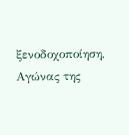ξενοδοχοποίηση, Αγώνας της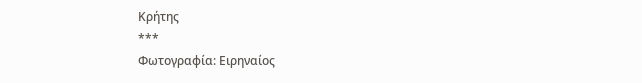Κρήτης
***
Φωτογραφία: Ειρηναίος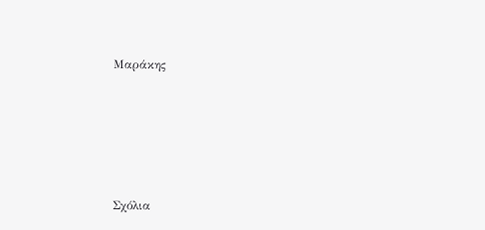Μαράκης





Σχόλια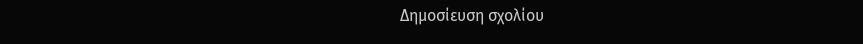Δημοσίευση σχολίου